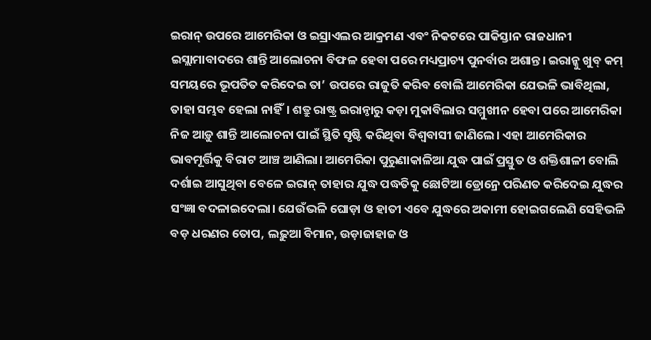ଇରାନ୍ ଉପରେ ଆମେରିକା ଓ ଇସ୍ରାଏଲର ଆକ୍ରମଣ ଏବଂ ନିକଟରେ ପାକିସ୍ତାନ ରାଜଧାନୀ ଇସ୍ଲାମାବାଦରେ ଶାନ୍ତି ଆଲୋଚନା ବିଫଳ ହେବା ପରେ ମଧ୍ୟପ୍ରାଚ୍ୟ ପୁନର୍ବାର ଅଶାନ୍ତ। ଇରାନ୍କୁ ଖୁବ୍ କମ୍ ସମୟରେ ଭୂପତିତ କରିଦେଇ ତା’ ଉପରେ ରାଜୁତି କରିବ ବୋଲି ଆମେରିକା ଯେଭଳି ଭାବିଥିଲା, ତାହା ସମ୍ଭବ ହେଲା ନାହିଁ। ଶତ୍ରୁ ରାଷ୍ଟ୍ର ଇରାନ୍ଠାରୁ କଡ଼ା ମୁକାବିଲାର ସମ୍ମୁଖୀନ ହେବା ପରେ ଆମେରିକା ନିଜ ଆଡ଼ୁ ଶାନ୍ତି ଆଲୋଚନା ପାଇଁ ସ୍ଥିତି ସୃଷ୍ଟି କରିଥିବା ବିଶ୍ୱବାସୀ ଜାଣିଲେ। ଏହା ଆମେରିକାର ଭାବମୂର୍ତ୍ତିକୁ ବିରାଟ ଆଞ୍ଚ ଆଣିଲା। ଆମେରିକା ପୁରୁଣାକାଳିଆ ଯୁଦ୍ଧ ପାଇଁ ପ୍ରସ୍ତୁତ ଓ ଶକ୍ତିଶାଳୀ ବୋଲି ଦର୍ଶାଇ ଆସୁଥିବା ବେଳେ ଇରାନ୍ ତାହାର ଯୁଦ୍ଧ ପଦ୍ଧତିକୁ ଛୋଟିଆ ଡ୍ରୋନ୍ରେ ପରିଣତ କରିଦେଇ ଯୁଦ୍ଧର ସଂଜ୍ଞା ବଦଳାଇଦେଲା। ଯେଉଁଭଳି ଘୋଡ଼ା ଓ ହାତୀ ଏବେ ଯୁଦ୍ଧରେ ଅକାମୀ ହୋଇଗଲେଣି ସେହିଭଳି ବଡ଼ ଧରଣର ତୋପ, ଲଢ଼ୁଆ ବିମାନ, ଉଡ଼ାଜାହାଜ ଓ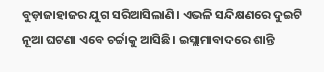ବୁଡ଼ାଜାହାଜର ଯୁଗ ସରିଆସିଲାଣି। ଏଭଳି ସନ୍ଦିକ୍ଷଣରେ ଦୁଇଟି ନୂଆ ଘଟଣା ଏବେ ଚର୍ଚ୍ଚାକୁ ଆସିଛି। ଇସ୍ଲାମାବାଦରେ ଶାନ୍ତି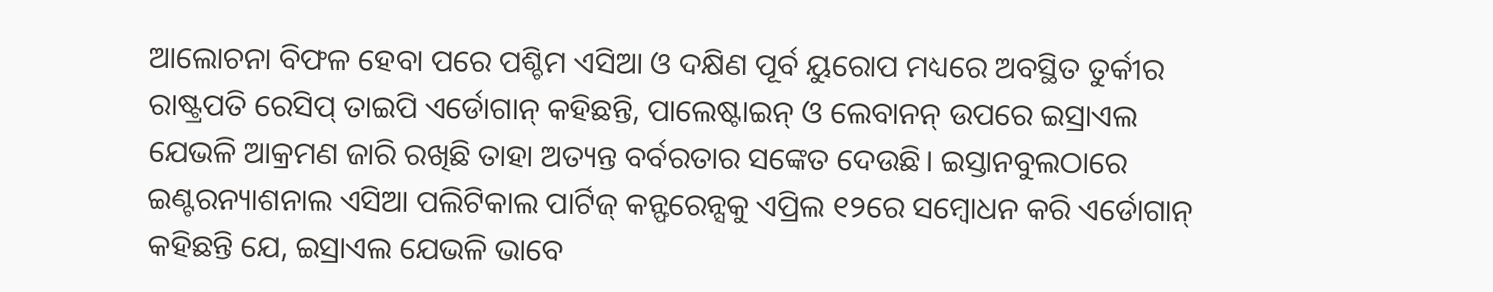ଆଲୋଚନା ବିଫଳ ହେବା ପରେ ପଶ୍ଚିମ ଏସିଆ ଓ ଦକ୍ଷିଣ ପୂର୍ବ ୟୁରୋପ ମଧ୍ୟରେ ଅବସ୍ଥିତ ତୁର୍କୀର ରାଷ୍ଟ୍ରପତି ରେସିପ୍ ତାଇପି ଏର୍ଡୋଗାନ୍ କହିଛନ୍ତି, ପାଲେଷ୍ଟାଇନ୍ ଓ ଲେବାନନ୍ ଉପରେ ଇସ୍ରାଏଲ ଯେଭଳି ଆକ୍ରମଣ ଜାରି ରଖିଛି ତାହା ଅତ୍ୟନ୍ତ ବର୍ବରତାର ସଙ୍କେତ ଦେଉଛି। ଇସ୍ତାନବୁଲଠାରେ ଇଣ୍ଟରନ୍ୟାଶନାଲ ଏସିଆ ପଲିଟିକାଲ ପାର୍ଟିଜ୍ କନ୍ଫରେନ୍ସକୁ ଏପ୍ରିଲ ୧୨ରେ ସମ୍ବୋଧନ କରି ଏର୍ଡୋଗାନ୍ କହିଛନ୍ତି ଯେ, ଇସ୍ରାଏଲ ଯେଭଳି ଭାବେ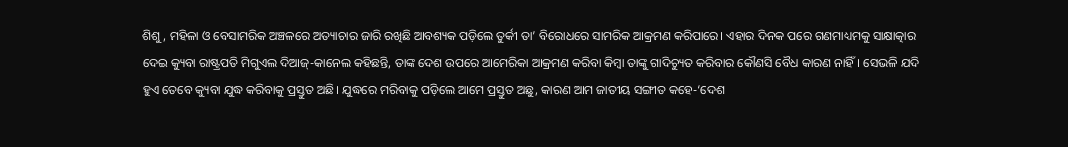ଶିଶୁ, ମହିଳା ଓ ବେସାମରିକ ଅଞ୍ଚଳରେ ଅତ୍ୟାଚାର ଜାରି ରଖିଛି ଆବଶ୍ୟକ ପଡ଼ିଲେ ତୁର୍କୀ ତା’ ବିରୋଧରେ ସାମରିକ ଆକ୍ରମଣ କରିପାରେ। ଏହାର ଦିନକ ପରେ ଗଣମାଧ୍ୟମକୁ ସାକ୍ଷାତ୍କାର ଦେଇ କ୍ୟୁବା ରାଷ୍ଟ୍ରପତି ମିଗୁଏଲ ଦିଆଜ୍-କାନେଲ କହିଛନ୍ତି, ତାଙ୍କ ଦେଶ ଉପରେ ଆମେରିକା ଆକ୍ରମଣ କରିବା କିମ୍ବା ତାଙ୍କୁ ଗାଦିଚ୍ୟୁତ କରିବାର କୌଣସି ବୈଧ କାରଣ ନାହିଁ। ସେଭଳି ଯଦି ହୁଏ ତେବେ କ୍ୟୁବା ଯୁଦ୍ଧ କରିବାକୁ ପ୍ରସ୍ତୁତ ଅଛି। ଯୁଦ୍ଧରେ ମରିବାକୁ ପଡ଼ିଲେ ଆମେ ପ୍ରସ୍ତୁତ ଅଛୁ, କାରଣ ଆମ ଜାତୀୟ ସଙ୍ଗୀତ କହେ-‘ଦେଶ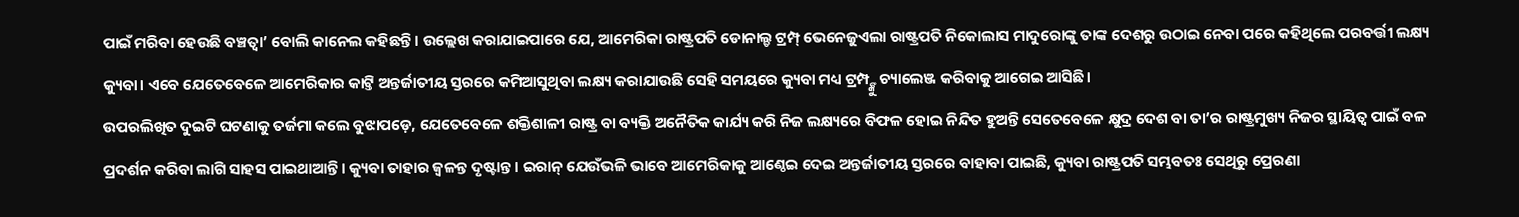ପାଇଁ ମରିବା ହେଉଛି ବଞ୍ଚତ୍ବା’ ବୋଲି କାନେଲ କହିଛନ୍ତି। ଉଲ୍ଲେଖ କରାଯାଇପାରେ ଯେ, ଆମେରିକା ରାଷ୍ଟ୍ରପତି ଡୋନାଲ୍ଡ ଟ୍ରମ୍ପ୍ ଭେନେଜୁଏଲା ରାଷ୍ଟ୍ରପତି ନିକୋଲାସ ମାଦୁରୋଙ୍କୁ ତାଙ୍କ ଦେଶରୁ ଉଠାଇ ନେବା ପରେ କହିଥିଲେ ପରବର୍ତ୍ତୀ ଲକ୍ଷ୍ୟ କ୍ୟୁବା। ଏବେ ଯେତେବେଳେ ଆମେରିକାର କାଟ୍ତି ଅନ୍ତର୍ଜାତୀୟ ସ୍ତରରେ କମିଆସୁଥିବା ଲକ୍ଷ୍ୟ କରାଯାଉଛି ସେହି ସମୟରେ କ୍ୟୁବା ମଧ୍ୟ ଟ୍ରମ୍ପ୍ଙ୍କୁ ଚ୍ୟାଲେଞ୍ଜ କରିବାକୁ ଆଗେଇ ଆସିଛି।
ଉପରଲିଖିତ ଦୁଇଟି ଘଟଣାକୁ ତର୍ଜମା କଲେ ବୁଝାପଡ଼େ, ଯେତେବେଳେ ଶକ୍ତିଶାଳୀ ରାଷ୍ଟ୍ର ବା ବ୍ୟକ୍ତି ଅନୈତିକ କାର୍ଯ୍ୟ କରି ନିଜ ଲକ୍ଷ୍ୟରେ ବିଫଳ ହୋଇ ନିନ୍ଦିତ ହୁଅନ୍ତି ସେତେବେଳେ କ୍ଷୁଦ୍ର ଦେଶ ବା ତା’ର ରାଷ୍ଟ୍ରମୁଖ୍ୟ ନିଜର ସ୍ଥାୟିତ୍ୱ ପାଇଁ ବଳ ପ୍ରଦର୍ଶନ କରିବା ଲାଗି ସାହସ ପାଇଥାଆନ୍ତି। କ୍ୟୁବା ତାହାର ଜ୍ୱଳନ୍ତ ଦୃଷ୍ଟାନ୍ତ। ଇରାନ୍ ଯେଉଁଭଳି ଭାବେ ଆମେରିକାକୁ ଆଣ୍ଠେଇ ଦେଇ ଅନ୍ତର୍ଜାତୀୟ ସ୍ତରରେ ବାହାବା ପାଇଛି, କ୍ୟୁବା ରାଷ୍ଟ୍ରପତି ସମ୍ଭବତଃ ସେଥିରୁ ପ୍ରେରଣା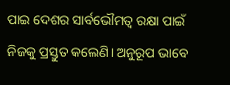ପାଇ ଦେଶର ସାର୍ବଭୌମତ୍ୱ ରକ୍ଷା ପାଇଁ ନିଜକୁ ପ୍ରସ୍ତୁତ କଲେଣି। ଅନୁରୂପ ଭାବେ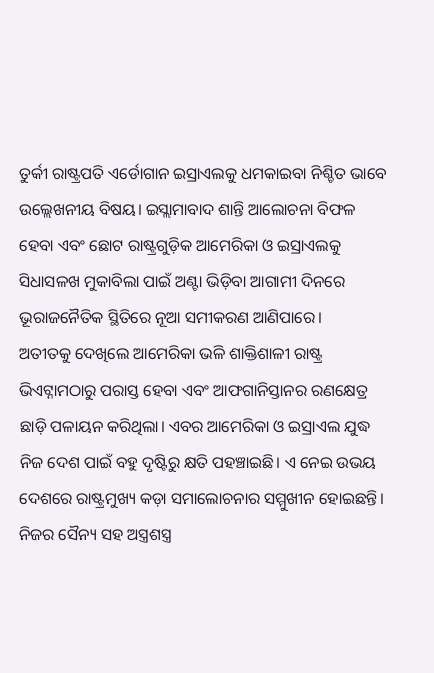ତୁର୍କୀ ରାଷ୍ଟ୍ରପତି ଏର୍ଡୋଗାନ ଇସ୍ରାଏଲକୁ ଧମକାଇବା ନିଶ୍ଚିତ ଭାବେ ଉଲ୍ଲେଖନୀୟ ବିଷୟ। ଇସ୍ଲାମାବାଦ ଶାନ୍ତି ଆଲୋଚନା ବିଫଳ ହେବା ଏବଂ ଛୋଟ ରାଷ୍ଟ୍ରଗୁଡ଼ିକ ଆମେରିକା ଓ ଇସ୍ରାଏଲକୁ ସିଧାସଳଖ ମୁକାବିଲା ପାଇଁ ଅଣ୍ଟା ଭିଡ଼ିବା ଆଗାମୀ ଦିନରେ ଭୂରାଜନୈତିକ ସ୍ଥିତିରେ ନୂଆ ସମୀକରଣ ଆଣିପାରେ।
ଅତୀତକୁ ଦେଖିଲେ ଆମେରିକା ଭଳି ଶାକ୍ତିଶାଳୀ ରାଷ୍ଟ୍ର ଭିଏଟ୍ନାମଠାରୁ ପରାସ୍ତ ହେବା ଏବଂ ଆଫଗାନିସ୍ତାନର ରଣକ୍ଷେତ୍ର ଛାଡ଼ି ପଳାୟନ କରିଥିଲା। ଏବର ଆମେରିକା ଓ ଇସ୍ରାଏଲ ଯୁଦ୍ଧ ନିଜ ଦେଶ ପାଇଁ ବହୁ ଦୃଷ୍ଟିରୁ କ୍ଷତି ପହଞ୍ଚାଇଛି। ଏ ନେଇ ଉଭୟ ଦେଶରେ ରାଷ୍ଟ୍ରମୁଖ୍ୟ କଡ଼ା ସମାଲୋଚନାର ସମ୍ମୁଖୀନ ହୋଇଛନ୍ତି। ନିଜର ସୈନ୍ୟ ସହ ଅସ୍ତ୍ରଶସ୍ତ୍ର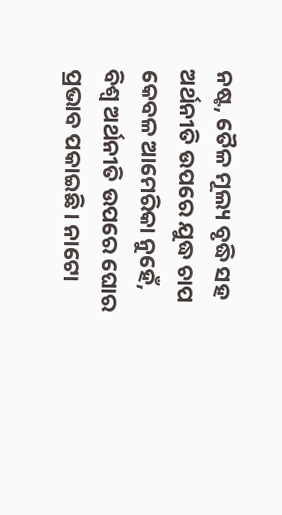ନଷ୍ଟ, ତୈଳ ମୂଲ୍ୟ ବୃଦ୍ଧି ସହ ଅର୍ଥନୀତି ଉପରେ ଯୁଦ୍ଧ ଚାପ କେବଳ ଆମେରିକା ନୁହେଁ, ବିଶ୍ୱ ଅର୍ଥନୀତି ଉପରେ ଘୋର ପ୍ରଭାବ ପକାଇଛି। ନାଟୋ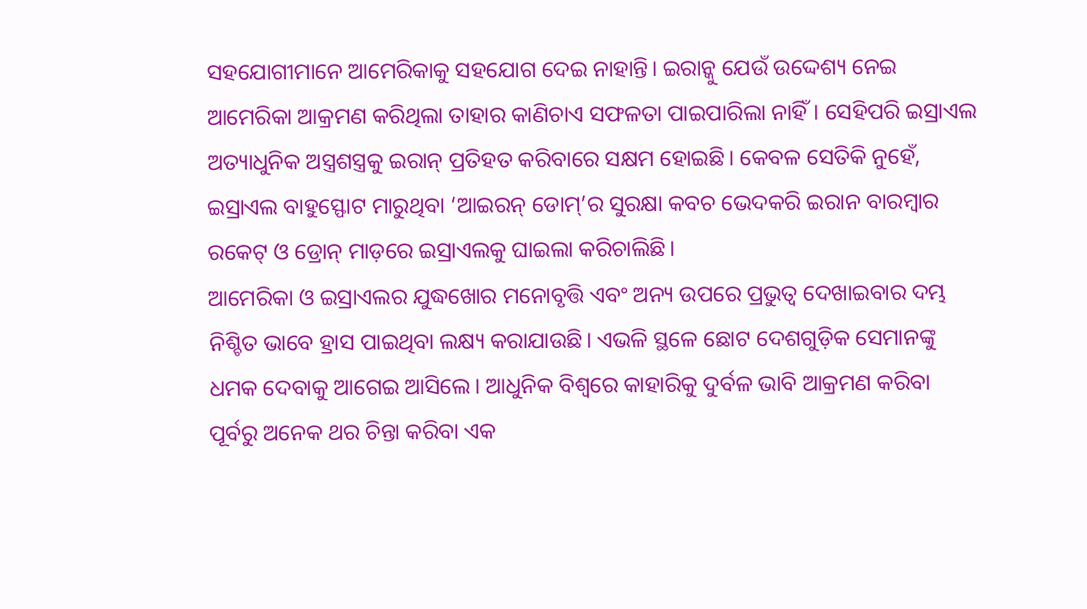ସହଯୋଗୀମାନେ ଆମେରିକାକୁ ସହଯୋଗ ଦେଇ ନାହାନ୍ତି। ଇରାନ୍କୁ ଯେଉଁ ଉଦ୍ଦେଶ୍ୟ ନେଇ ଆମେରିକା ଆକ୍ରମଣ କରିଥିଲା ତାହାର କାଣିଚାଏ ସଫଳତା ପାଇପାରିଲା ନାହିଁ। ସେହିପରି ଇସ୍ରାଏଲ ଅତ୍ୟାଧୁନିକ ଅସ୍ତ୍ରଶସ୍ତ୍ରକୁ ଇରାନ୍ ପ୍ରତିହତ କରିବାରେ ସକ୍ଷମ ହୋଇଛି। କେବଳ ସେତିକି ନୁହେଁ, ଇସ୍ରାଏଲ ବାହୁସ୍ଫୋଟ ମାରୁଥିବା ‘ଆଇରନ୍ ଡୋମ୍’ର ସୁରକ୍ଷା କବଚ ଭେଦକରି ଇରାନ ବାରମ୍ବାର ରକେଟ୍ ଓ ଡ୍ରୋନ୍ ମାଡ଼ରେ ଇସ୍ରାଏଲକୁ ଘାଇଲା କରିଚାଲିଛି।
ଆମେରିକା ଓ ଇସ୍ରାଏଲର ଯୁଦ୍ଧଖୋର ମନୋବୃତ୍ତି ଏବଂ ଅନ୍ୟ ଉପରେ ପ୍ରଭୁତ୍ୱ ଦେଖାଇବାର ଦମ୍ଭ ନିଶ୍ଚିତ ଭାବେ ହ୍ରାସ ପାଇଥିବା ଲକ୍ଷ୍ୟ କରାଯାଉଛି। ଏଭଳି ସ୍ଥଳେ ଛୋଟ ଦେଶଗୁଡ଼ିକ ସେମାନଙ୍କୁ ଧମକ ଦେବାକୁ ଆଗେଇ ଆସିଲେ। ଆଧୁନିକ ବିଶ୍ୱରେ କାହାରିକୁ ଦୁର୍ବଳ ଭାବି ଆକ୍ରମଣ କରିବା ପୂର୍ବରୁ ଅନେକ ଥର ଚିନ୍ତା କରିବା ଏକ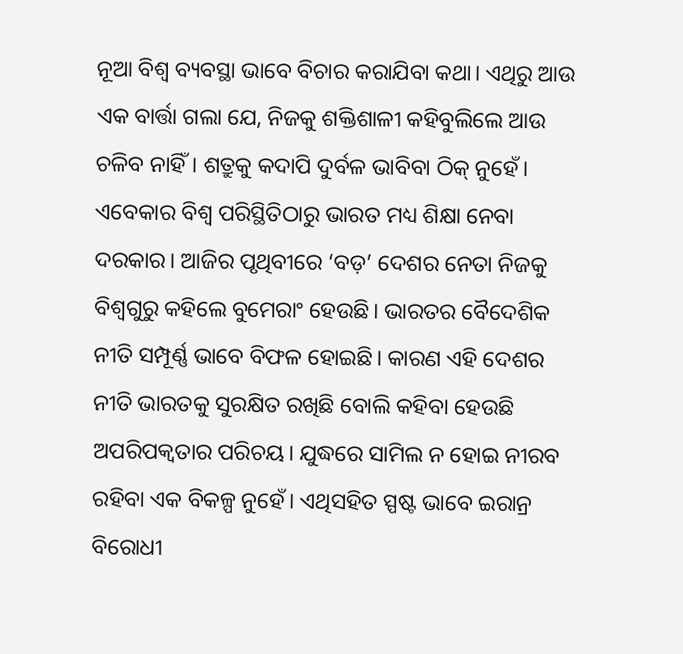ନୂଆ ବିଶ୍ୱ ବ୍ୟବସ୍ଥା ଭାବେ ବିଚାର କରାଯିବା କଥା। ଏଥିରୁ ଆଉ ଏକ ବାର୍ତ୍ତା ଗଲା ଯେ, ନିଜକୁ ଶକ୍ତିଶାଳୀ କହିବୁଲିଲେ ଆଉ ଚଳିବ ନାହିଁ। ଶତ୍ରୁକୁ କଦାପି ଦୁର୍ବଳ ଭାବିବା ଠିକ୍ ନୁହେଁ। ଏବେକାର ବିଶ୍ୱ ପରିସ୍ଥିତିଠାରୁ ଭାରତ ମଧ୍ୟ ଶିକ୍ଷା ନେବା ଦରକାର। ଆଜିର ପୃଥିବୀରେ ‘ବଡ଼’ ଦେଶର ନେତା ନିଜକୁ ବିଶ୍ୱଗୁରୁ କହିଲେ ବୁମେରାଂ ହେଉଛି। ଭାରତର ବୈଦେଶିକ ନୀତି ସମ୍ପୂର୍ଣ୍ଣ ଭାବେ ବିଫଳ ହୋଇଛି। କାରଣ ଏହି ଦେଶର ନୀତି ଭାରତକୁ ସୁରକ୍ଷିତ ରଖିଛି ବୋଲି କହିବା ହେଉଛି ଅପରିପକ୍ୱତାର ପରିଚୟ। ଯୁଦ୍ଧରେ ସାମିଲ ନ ହୋଇ ନୀରବ ରହିବା ଏକ ବିକଳ୍ପ ନୁହେଁ। ଏଥିସହିତ ସ୍ପଷ୍ଟ ଭାବେ ଇରାନ୍ର ବିରୋଧୀ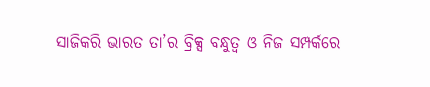ସାଜିକରି ଭାରତ ତା’ର ବ୍ରିକ୍ସ ବନ୍ଧୁତ୍ୱ ଓ ନିଜ ସମ୍ପର୍କରେ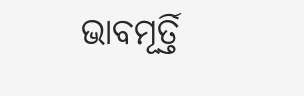ଭାବମୂର୍ତ୍ତି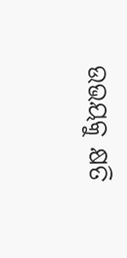ଉଭୟକୁ କ୍ଷତି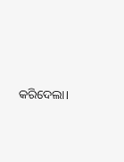କରିଦେଲା।